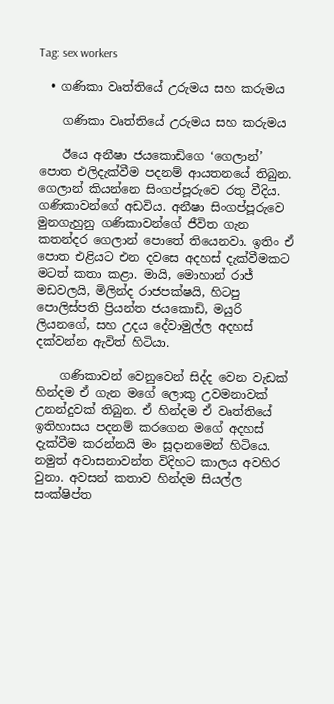Tag: sex workers

  • ගණිකා වෘත්තියේ උරුමය සහ කරුමය

    ගණිකා වෘත්තියේ උරුමය සහ කරුමය

    ඊයෙ අනීෂා ජයකොඩිගෙ ‘ගෙලාන්’ පොත එලිදැක්වීම පදනම් ආයතනයේ තිබුන. ගෙලාන් කියන්නෙ සිංගප්පූරුවෙ රතු වීදිය. ගණිකාවන්ගේ අඩවිය. අනීෂා සිංගප්පූරුවෙ මුනගැහුනු ගණිකාවන්ගේ ජීවිත ගැන කතන්දර ගෙලාන් පොතේ තියෙනවා. ඉතිං ඒ පොත එළියට එන දවසෙ අදහස් දැක්වීමකට මටත් කතා කළා. මායි, මොහාන් රාජ් මඩවලයි, මිලින්ද රාජපක්ෂයි, හිටපු පොලිස්පති ප්‍රියන්ත ජය‍කොඩි, මයුරි ලියනගේ, සහ උදය දේවාමුල්ල අදහස් දක්වන්න ඇවිත් හිටියා.

    ගණිකාවන් වෙනුවෙන් සිද්ද වෙන වැඩක් හින්දම ඒ ගැන ම‍ගේ ලොකු උවමනාවක් උනන්දුවක් තිබුන. ඒ හින්දම ඒ වෘත්තියේ ඉතිහාසය පදනම් කරගෙන මගේ අදහස් දැක්වීම කරන්නයි මං සූදානමෙන් හිටියෙ. නමුත් අවාසනාවන්ත විදිහට කාලය අවහිර වුනා. අවසන් කතාව හින්දම සියල්ල සංක්ෂිප්ත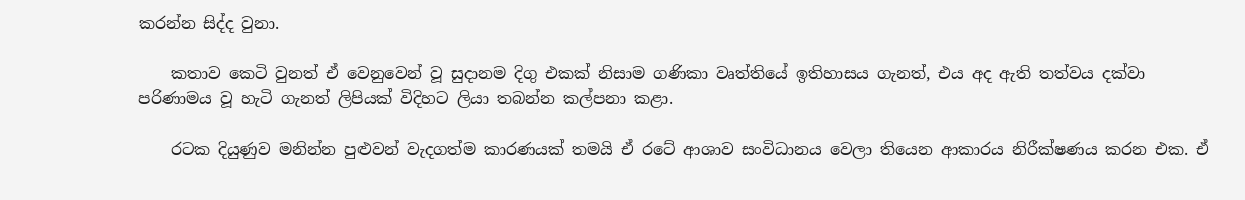කරන්න සිද්ද වුනා.

    කතාව කෙටි වුනත් ඒ වෙනුවෙන් වූ සුදානම දිගු එකක් නිසාම ගණිකා වෘත්තියේ ඉතිහාසය ගැනත්, එය අද ඇති තත්වය දක්වා පරිණාමය වූ හැටි ගැනත් ලිපියක් විදිහට ලියා තබන්න කල්පනා කළා.

    රටක දියුණුව මනින්න පුළුවන් වැදගත්ම කාරණයක් තමයි ඒ රටේ ආශාව සංවිධානය වෙලා තියෙන ආකාරය නිරීක්ෂණය කරන එක. ඒ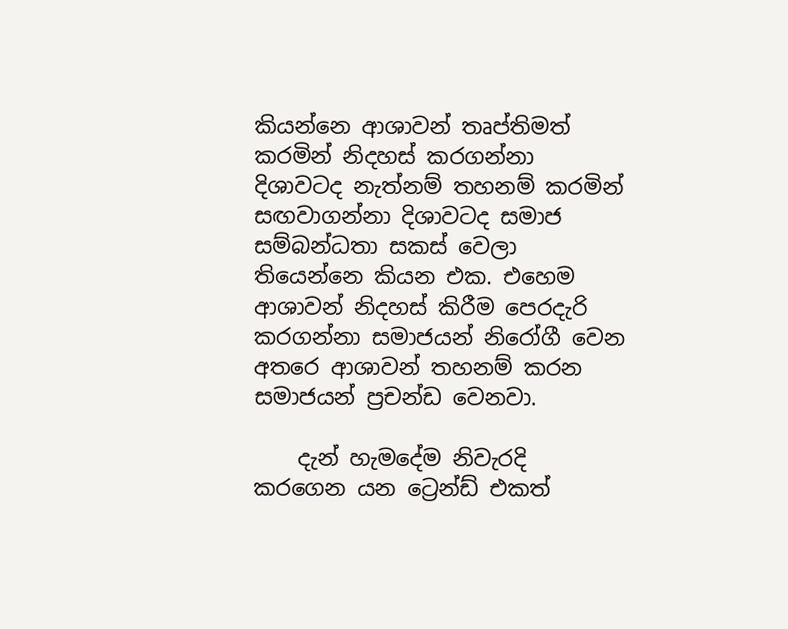කියන්නෙ ආශාවන් තෘප්තිමත් කරමින් නිදහස් කරගන්නා දිශාවටද නැත්නම් තහනම් කරමින් සඟවාගන්නා දිශාවටද සමාජ සම්බන්ධතා සකස් වෙලා තියෙන්නෙ කියන එක. එහෙම ආශාවන් නිදහස් කිරීම පෙරදැරි කරගන්නා සමාජයන් නිරෝගී වෙන අතරෙ ආශාවන් තහනම් කරන සමාජයන් ප්‍රචන්ඩ වෙනවා.

    දැන් හැමදේම නිවැරදි කරගෙන යන ට්‍රෙන්ඩ් එකත්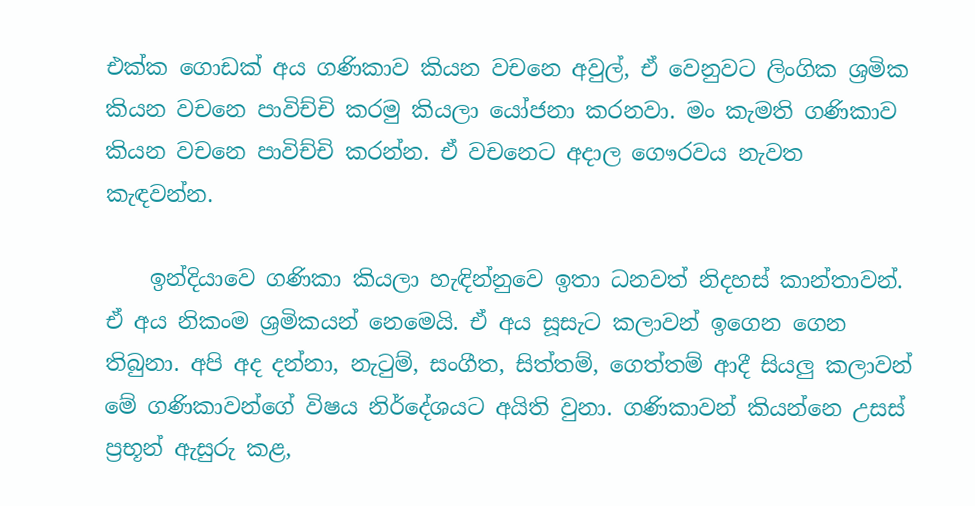එක්ක ගොඩක් අය ගණිකාව කියන වචනෙ අවුල්, ඒ වෙනුවට ලිංගික ශ්‍රමික කියන වචනෙ පාවිච්චි කරමු කියලා යෝජනා කරනවා. මං කැමති ගණිකාව කියන වචනෙ පාවිච්චි කරන්න. ඒ වචනෙට අදාල ගෞරවය නැවත කැඳවන්න.

    ඉන්දියාවෙ ගණිකා කියලා හැඳින්නුවෙ ඉතා ධනවත් නිදහස් කාන්තාවන්. ඒ අය නිකංම ශ්‍රමිකයන් නෙමෙයි. ඒ අය සූසැට කලාවන් ඉගෙන ගෙන තිබුනා. අපි අද දන්නා, නැටුම්, සංගීත, සිත්තම්, ගෙත්තම් ආදී සියලු කලාවන් මේ ගණිකාවන්ගේ විෂය නිර්දේශයට අයිති වුනා. ගණිකාවන් කියන්නෙ උසස් ප්‍රභූන් ඇසුරු කළ,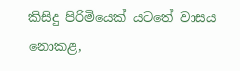කිසිදු පිරිමියෙක් යටතේ වාසය නොකළ,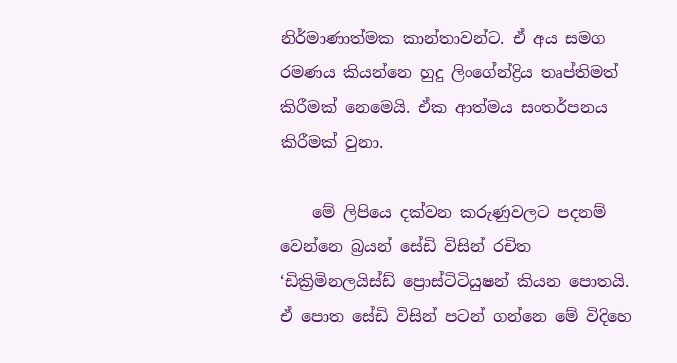නිර්මාණාත්මක කාන්තාවන්ට. ඒ අය සමග රමණය කියන්නෙ හුදු ලිංගේන්ද්‍රිය තෘප්තිමත් කිරීමක් නෙමෙයි. ඒක ආත්මය සංතර්පනය කිරීමක් වුනා.

    මේ ලිපියෙ දක්වන කරුණුවල‍ට පදනම් වෙන්නෙ බ්‍රයන් සේඩි විසින් රචිත ‘ඩික්‍රිමිනලයිස්ඩ් ප්‍රොස්ටිටියුෂන් කියන පොතයි. ඒ පොත සේඩි විසින් පටන් ගන්නෙ මේ විදිහෙ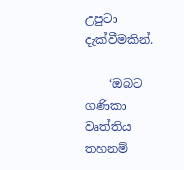උපුටා දැක්වීමකින්.

    ‘ඔබට ගණිකා වෘත්තිය තහනම්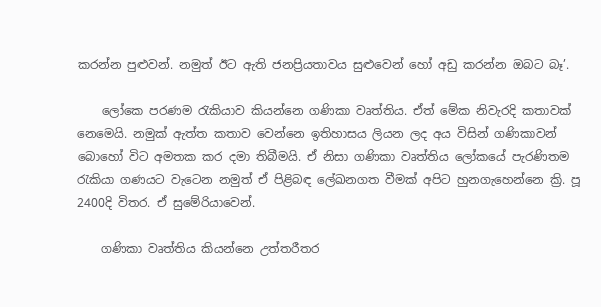කරන්න පුළුවන්. නමුත් ඊ‍‍ට ඇති ජනප්‍රියතාවය සුළුවෙන් හෝ අඩු කරන්න ඔබට බෑ’.

    ලෝකෙ පරණම රැකියාව කියන්නෙ ගණිකා වෘත්තිය. ඒත් මේක නිවැරදි කතාවක් නෙමෙයි. නමුක් ඇත්ත කතාව වෙන්නෙ ඉතිහාසය ලියන ලද අය විසින් ගණිකාවන් බොහෝ විට අමතක කර දමා තිබීමයි. ඒ නිසා ගණිකා වෘත්තිය ලෝකයේ පැරණිතම රැකියා ගණයට වැටෙන නමුත් ඒ පිළිබඳ ලේඛනගත වීමක් අපිට හුනගැහෙන්නෙ ක්‍රි. පූ 2400දි විතර. ඒ සුමේරියාවෙන්.

    ගණිකා වෘත්තිය කියන්නෙ උත්තරීතර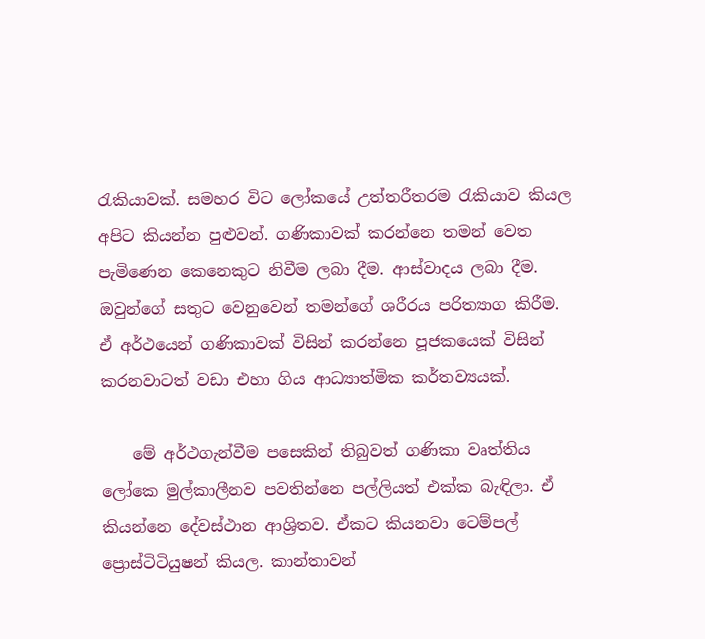රැකියාවක්. සමහර විට ලෝකයේ උත්තරීතරම රැකියාව කියල අපිට කියන්න පුළුවන්. ගණිකාවක් කරන්නෙ තමන් වෙත පැමිණෙන කෙනෙකුට නිවීම ලබා දීම. ආස්වාදය ලබා දීම. ඔවුන්ගේ සතුට වෙනුවෙන් තමන්ගේ ශරීරය පරිත්‍යාග කිරීම. ඒ අර්ථයෙන් ගණිකාවක් විසින් කරන්නෙ පූජකයෙක් විසින් කරනවාටත් වඩා එහා ගිය ආධ්‍යාත්මික කර්තව්‍යයක්.

    මේ අර්ථගැන්වීම පසෙකින් තිබුවත් ගණිකා වෘත්තිය ලෝකෙ මුල්කාලීනව පවතින්නෙ පල්ලියත් එක්ක බැඳිලා. ඒ කියන්නෙ දේවස්ථාන ආශ්‍රිතව. ඒකට කියනවා ටෙම්පල් ප්‍රොස්ටිටියුෂන් කියල. කාන්තාවන්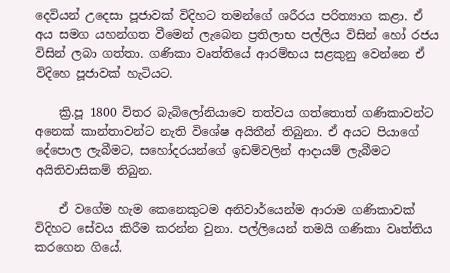දෙවියන් උදෙසා පූජාවක් විදිහට තමන්ගේ ශරීරය පරිත්‍යාග කළා. ඒ අය සමග යහන්ගත වීමෙන් ලැබෙන ප්‍රතිලාභ පල්ලිය විසින් හෝ රජය විසින් ලබා ගත්තා. ගණිකා වෘත්තියේ ආරම්භය සළකුනු වෙන්නෙ ඒ විදිහෙ පූජාවක් හැටියට.

    ක්‍රි.පූ 1800 විතර බැබිලෝනියාවෙ තත්වය ගත්තොත් ගණිකාවන්ට අනෙක් කාන්තාවන්ට නැති විශේෂ අයිතීන් තිබුනා. ඒ අයට පියාගේ දේපොල ලැබීමට, සහෝදරයන්ගේ ඉඩම්වලින් ආදායම් ලැබීමට අයිතිවාසිකම් තිබුන.

    ඒ වගේම හැම කෙනෙකුටම අනිවාර්යෙන්ම ආරාම ගණිකාවක් විදිහට සේවය කිරීම කරන්න වුනා. පල්ලියෙන් තමයි ගණිකා වෘත්තිය කරගෙන ගියේ.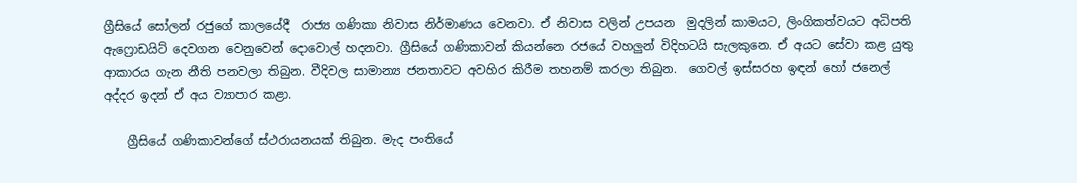ග්‍රීසියේ සෝලන් රජුගේ කාලයේදී  රාජ්‍ය ගණිකා නිවාස නිර්මාණය වෙනවා. ඒ නිවාස වලින් උපයන  මුදලින් කාමයට, ලිංගිකත්වයට අධිපති  ඇෆ්‍රොඩයිට් දෙවගන වෙනුවෙන් දොවොල් හදනවා. ග්‍රීසියේ ගණිකාවන් කියන්නෙ රජයේ වහලුන් විදිහටයි සැලකුනෙ. ඒ අයට සේවා කළ යුතු ආකාරය ගැන නීති පනවලා තිබුන. වීදිවල සාමාන්‍ය ජනතාවට අවහිර කිරීම තහනම් කරලා තිබුන.  ගෙවල් ඉස්සරහ ඉඳන් හෝ ජනෙල් අද්දර ඉදන් ඒ අය ව්‍යාපාර කළා.

    ග්‍රීසියේ ගණිකාවන්ගේ ස්ථරායනයක් තිබුන. මැද පංතියේ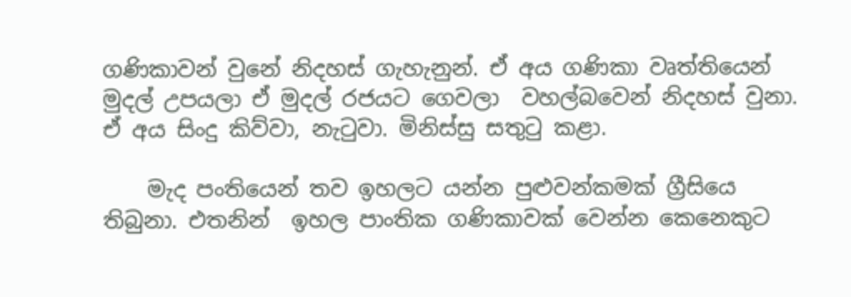ගණිකාවන් වුනේ නිදහස් ගැහැනුන්. ඒ අය ගණිකා වෘත්තියෙන් මුදල් උපයලා ඒ මුදල් රජයට ගෙවලා  වහල්බවෙන් නිදහස් වුනා. ඒ අය සිංදු කිව්වා, නැටුවා. මිනිස්සු සතුටු කළා.

    මැද පංතියෙන් තව ඉහලට යන්න පුළුවන්කමක් ග්‍රීසියෙ තිබුනා. එතනින්  ඉහල පාංතික ගණිකාවක් වෙන්න කෙනෙකුට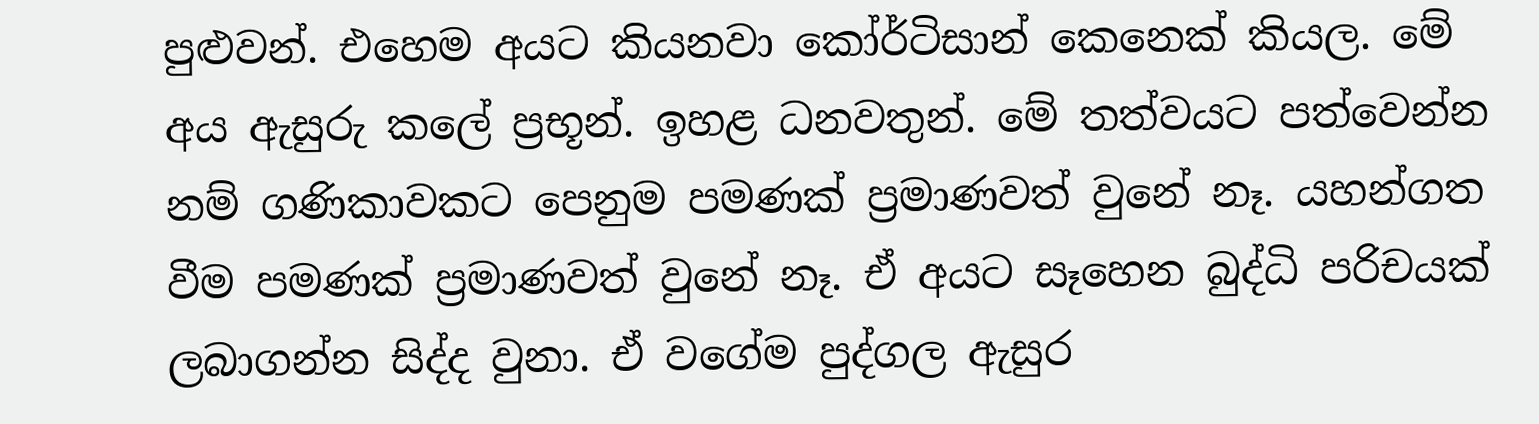පුළුවන්. එහෙම අයට කියනවා කෝර්ටිසාන් කෙනෙක් කියල. මේ අය ඇසුරු කලේ ප්‍රභූන්. ඉහළ ධනවතුන්. මේ තත්වයට පත්වෙන්න නම් ගණිකාවකට පෙනුම පමණක් ප්‍රමාණවත් වුනේ නෑ. යහන්ගත වීම පමණක් ප්‍රමාණවත් වුනේ නෑ. ඒ අයට සෑහෙන බුද්ධි පරිචයක් ලබාගන්න සිද්ද වුනා. ඒ වගේම පුද්ගල ඇසුර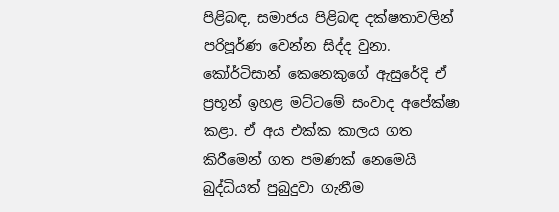පිළිබඳ, සමාජය පිළිබඳ දක්ෂතාවලින් පරිපූර්ණ වෙන්න සිද්ද වුනා. කෝර්ටිසාන් කෙනෙකුගේ ඇසුරේදි ඒ ප්‍රභූන් ඉහළ මට්ටමේ සංවාද අප‍ේක්ෂා කළා. ඒ අය එක්ක කාලය ගත කිරීමෙන් ගත පමණක් නෙමෙයි බුද්ධියත් පුබුදුවා ගැනීම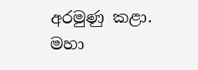අරමුණු කළා. මහා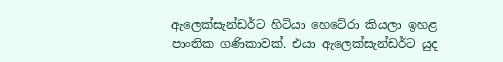ඇලෙක්සැන්ඩර්ට හිටියා හෙටේරා කියලා ඉහළ පාංතික ගණිකාවක්. එයා ඇලෙක්සැන්ඩර්ට යුද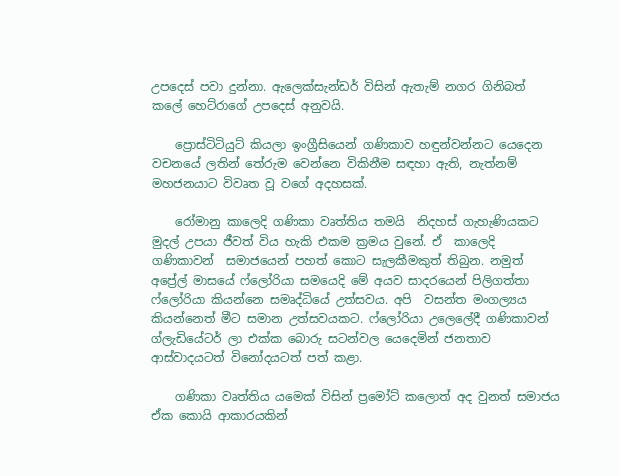උපදෙස් පවා දුන්නා. ඇලෙක්සැන්ඩර් විසින් ඇතැම් නගර ගිනිබත් කලේ හෙට්රාගේ උපදෙස් අනුවයි.

    ප්‍රොස්ටිටියුට් කියලා ඉංග්‍රීසියෙන් ගණිකාව හඳුන්වන්නට යෙදෙන වචනයේ ලතින් තේරුම වෙන්නෙ විකිනීම සඳහා ඇති, නැත්නම් මහජනයාට විවෘත වූ වගේ අදහසක්.

    රෝමානු කාලෙදි ගණිකා වෘත්තිය තමයි  නිදහස් ගැහැණියකට මුදල් උපයා ජීවත් විය හැකි එකම ක්‍රමය වුනේ. ඒ  කාලෙදි ගණිකාවන්  සමාජයෙන් පහත් කොට සැලකීමකුත් තිබුන. නමුත් අප්‍රේල් මාසයේ ෆ්ලෝරියා සමයෙදි මේ අයව සාදරයෙන් පිලිගත්තා ෆ්ලෝරියා කියන්නෙ සමෘද්ධියේ උත්සවය. අපි  වසන්ත මංගල්‍යය කියන්නෙත් මීට සමාන උත්සවයකට. ෆ්ලෝරියා උලෙලේදී ගණිකාවන් ග්ලැඩියේටර් ලා එක්ක බොරු සටන්වල යෙදෙමින් ජනතාව ආස්වාදයටත් විනෝදයටත් පත් කළා.

    ගණිකා වෘත්තිය යමෙක් විසින් ප්‍රමෝට් කලොත් අද වුනත් සමාජය ඒක කොයි ආකාරයකින්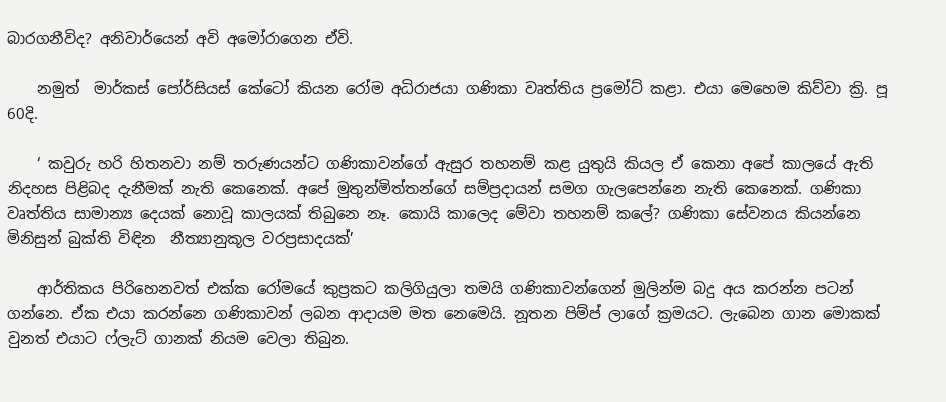බාරගනීවිද? අනිවාර්යෙන් අවි අමෝරාගෙන ඒවි.

    නමුත්  මාර්කස් පෝර්සියස් කේටෝ කියන රෝම අධිරාජයා ගණිකා වෘත්තිය ප්‍රමෝට් කළා. එයා මෙහෙම කිව්වා ක්‍රි. පූ 60දි.

    ‘ කවුරු හරි හිතනවා නම් තරුණයන්ට ගණිකාවන්ගේ ඇසුර තහනම් කළ යුතුයි කියල ඒ කෙනා අපේ කාලයේ ඇති නිදහස පිළිබද දැනීමක් නැති කෙනෙක්. අපේ මුතුන්මිත්තන්ගේ සම්ප්‍රදායන් සමග ගැලපෙන්නෙ නැති කෙනෙක්. ගණිකා වෘත්තිය සාමාන්‍ය දෙයක් නොවූ කාලයක් තිබුනෙ නෑ. කොයි කාලෙද මේවා තහනම් කලේ? ගණිකා සේවනය කියන්නෙ මිනිසුන් බුක්ති විඳින  නීත්‍යානුකූල වරප්‍රසාදයක්’

    ආර්තිකය පිරිහෙනවත් එක්ක රෝමයේ කුප්‍රකට කලිගියුලා තමයි ගණිකාවන්ගෙන් මුලින්ම බදු අය කරන්න පටන් ගන්නෙ. ඒක එයා කරන්නෙ ගණිකාවන් ලබන ආදායම මත නෙමෙයි. නූතන පිම්ප් ලාගේ ක්‍රමයට. ලැබෙන ගාන මොකක් වුනත් එයාට ෆ්ලැට් ගානක් නියම වෙලා තිබුන.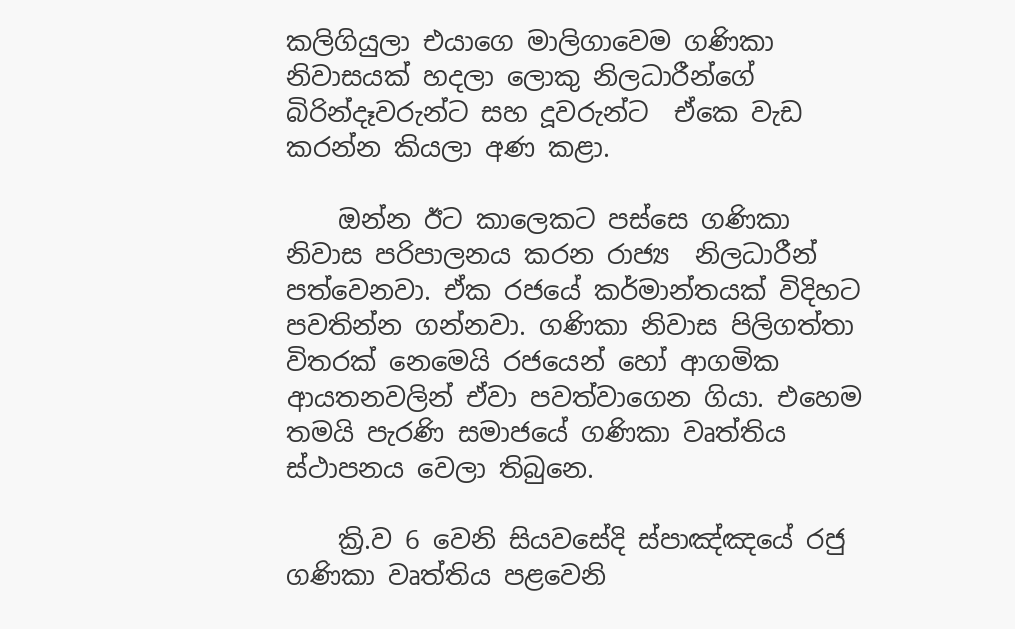කලිගියුලා එයාගෙ මාලිගාවෙම ගණිකා නිවාසයක් හදලා ලොකු නිලධාරීන්ගේ බිරින්දෑවරුන්ට සහ දූවරුන්ට  ඒකෙ වැඩ කරන්න කියලා අණ කළා.

    ඔන්න ඊට කාලෙකට පස්සෙ ගණිකා නිවාස පරිපාලනය කරන රාජ්‍ය  නිලධාරීන් පත්වෙනවා. ඒක රජයේ කර්මාන්තයක් විදිහට පවතින්න ගන්නවා. ගණිකා නිවාස පිලිගත්තා විතරක් නෙමෙයි රජයෙන් හෝ ආගමික ආයතනවලින් ඒවා පවත්වාගෙන ගියා. එහෙම තමයි පැරණි සමාජයේ ගණිකා වෘත්තිය ස්ථාපනය වෙලා තිබුනෙ.

    ක්‍රි.ව 6 වෙනි සියවසේදි ස්පාඤ්ඤයේ රජු ගණිකා වෘත්තිය පළවෙනි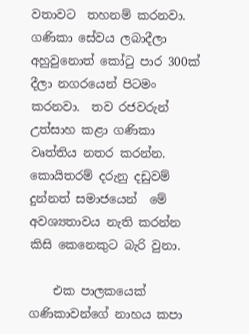වතාවට  තහනම් කරනවා. ගණිකා සේවය ලබාදීලා අහුවුනොත් කෝටු පාර 300ක් දීලා නගරයෙන් පිටමං කරනවා.  තව රජවරුන් උත්සාහ කළා ගණිකා වෘත්තිය නතර කරන්න. කොයිතරම් දරුනු දඩුවම් දුන්නත් සමාජයෙන්  ‍මේ අවශ්‍යතාවය නැති කරන්න කිසි කෙනෙකුට බැරි වුනා.

    එක පාලකයෙක් ගණිකාවන්ගේ නාහය කපා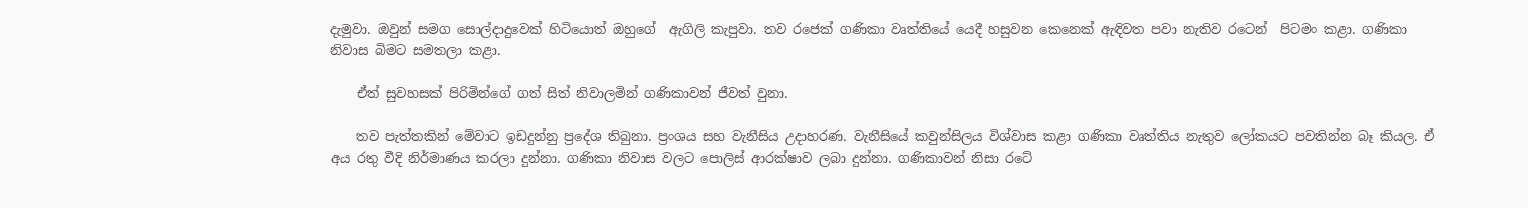දැමුවා. ඔවුන් සමග සොල්දාදුවෙක් හිටියොත් ඔහුගේ  ඇගිලි කැපුවා. තව රජෙක් ගණිකා වෘත්තියේ යෙදී හසුවන කෙනෙක් ඇඳිවත පවා නැතිව රටෙන්  පිටමං කළා. ගණිකා නිවාස බිමට සමතලා කළා.

    ඒත් සුවහසක් පිරිමින්ගේ ගත් සිත් නිවාලමින් ගණිකාවන් ජීවත් වුනා.

    තව පැත්තකින් මේවාට ඉඩදුන්නු ප්‍රදේශ තිබුනා. ප්‍රංශය සහ වැනීසිය උදාහරණ. වැනීසියේ කවුන්සිලය විශ්වාස කළා ගණිකා වෘත්තිය නැතුව ලෝකයට පවතින්න බෑ කියල. ඒ අය රතු වීදි නිර්මාණය කරලා දුන්නා. ගණිකා නිවාස වලට පොලිස් ආරක්ෂාව ලබා දුන්නා. ගණිකාවන් නිසා රටේ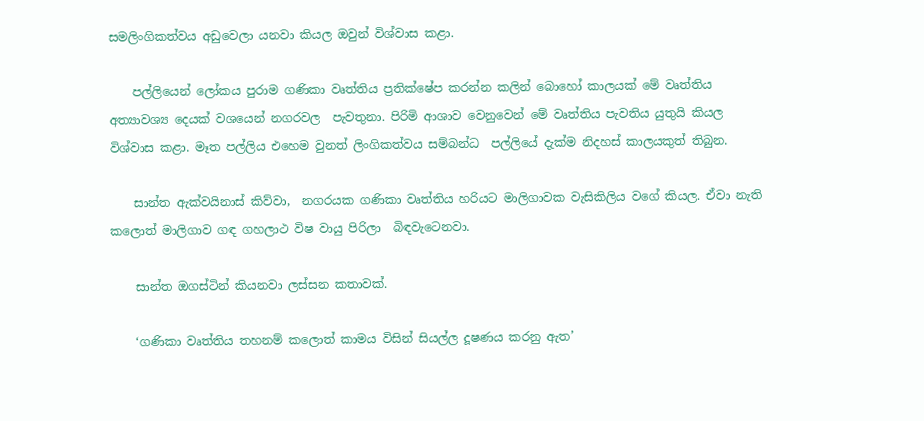සමලිංගිකත්වය අඩුවෙලා යනවා කියල ඔවුන් විශ්වාස කළා.

    පල්ලියෙන් ලෝකය පුරාම ගණිකා වෘත්තිය ප්‍රතික්ෂේප කරන්න කලින් බොහෝ කාලයක් මේ වෘත්තිය අත්‍යාවශ්‍ය දෙයක් වශයෙන් නගරවල  පැවතුනා. පිරිමි ආශාව වෙනුවෙන් මේ වෘත්තිය පැවතිය යුතුයි කියල විශ්වාස කළා. මෑත පල්ලිය එහෙම වුනත් ලිංගිකත්වය සම්බන්ධ  පල්ලියේ දැක්ම නිදහස් කාලයකුත් තිබුන.

    සාන්ත ඇක්වයිනාස් කිව්වා,  නගරයක ගණිකා වෘත්තිය හරියට මාලිගාවක වැසිකිලිය වගේ කියල. ඒවා නැති කලොත් මාලිගාව ගඳ ගහලාථ විෂ වායු පිරිලා  බිඳවැටෙනවා.

    සාන්ත ඔගස්ටින් කියනවා ලස්සන කතාවක්.

    ‘ගණිකා වෘත්තිය තහනම් කලොත් කාමය විසින් සියල්ල දූෂණය කරනු ඇත’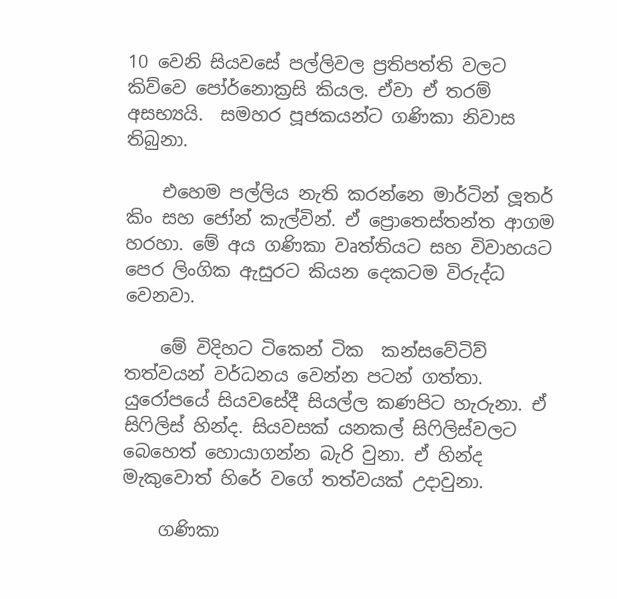10 වෙනි සියවසේ පල්ලිවල ප්‍රතිපත්ති වලට කිව්වෙ පෝර්නොක්‍රසි කියල. ඒවා ඒ තරම් අසභ්‍යයි.  සමහර පූජකයන්ට ගණිකා නිවාස තිබුනා.

    එහෙම පල්ලිය නැති කරන්නෙ මාර්ටින් ලූතර් කිං සහ ජෝන් කැල්වින්. ඒ ප්‍රොතෙස්තන්ත ආගම හරහා. මේ අය ගණිකා වෘත්තියට සහ විවාහයට පෙර ලිංගික ඇසුරට කියන දෙකටම විරුද්ධ වෙනවා.

    මේ විදිහට ටිකෙන් ටික  කන්සවේටිව් තත්වයන් වර්ධනය වෙන්න පටන් ගත්තා. යුරෝපයේ සියවසේදී සියල්ල කණපිට හැරුනා. ඒ  සිෆිලිස් හින්ද. සියවසක් යනකල් සිෆිලිස්වලට බෙහෙත් හොයාගන්න බැරි වුනා. ඒ හින්ද මැකුවොත් හිරේ වගේ තත්වයක් උදාවුනා.

    ගණිකා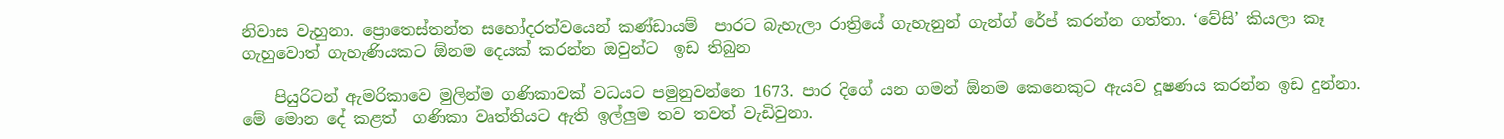නිවාස වැහුනා. ප්‍රොතෙස්තන්ත සහෝදරත්වයෙන් කණ්ඩායම්  පාරට බැහැලා රාත්‍රියේ ගැහැනුන් ගැන්ග් රේප් කරන්න ගත්තා. ‘වේසි’ කියලා කෑ ගැහුවොත් ගැහැණියකට ඕනම දෙයක් කරන්න ඔවුන්ට  ඉඩ තිබුන

    පියුරිටන් ඇමරිකාවෙ මුලින්ම ගණිකාවක් වධයට පමුනුවන්නෙ 1673. පාර දිගේ යන ගමන් ඕනම කෙනෙකුට ඇයව දූෂණය කරන්න ඉඩ දුන්නා. මේ මොන දේ කළත්  ගණිකා වෘත්තියට ඇති ඉල්ලුම තව තවත් වැඩිවුනා.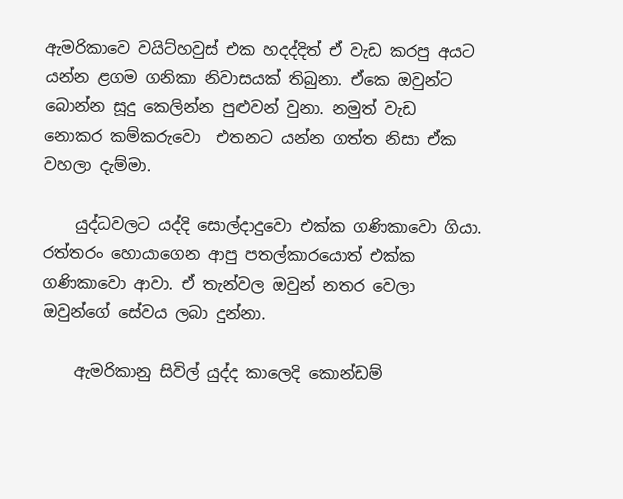ඇමරිකාවෙ වයිට්හවුස් එක හදද්දිත් ඒ වැඩ කරපු අයට යන්න ළගම ගනිකා නිවාසයක් තිබුනා. ඒකෙ ඔවුන්ට  බොන්න සූදු කෙලින්න පුළුවන් වුනා. නමුත් වැඩ නොකර ‍කම්කරුවො  එතනට යන්න ගත්ත නිසා ඒක වහලා දැම්මා.

    යුද්ධවලට යද්දි සොල්දාදුවො එක්ක ගණිකාවො ගියා. රත්තරං හොයාගෙන ආපු පතල්කාරයොත් එක්ක ගණිකාවො ආවා. ඒ තැන්වල ඔවුන් නතර වෙලා ඔවුන්ගේ සේවය ලබා දුන්නා.

    ඇමරිකානු සිවිල් යුද්ද කාලෙදි කොන්ඩම්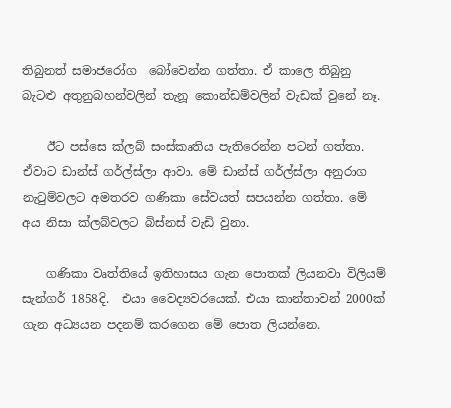තිබුනත් සමාජරෝග  බෝවෙන්න ගත්තා. ඒ කාලෙ තිබුනු  බැටළු අතුනුබහන්වලින් තැනූ කොන්ඩම්වලින් වැඩක් වුනේ නෑ.

    ඊට පස්සෙ ක්ලබ් සංස්කෘතිය පැතිරෙන්න පටන් ගත්තා. ඒවාට ඩාන්ස් ගර්ල්ස්ලා ආවා. මේ ඩාන්ස් ගර්ල්ස්ලා අනුරාග නැටුම්වලට අමතරව ගණිකා සේවයත් සපයන්න ගත්තා. මේ අය නිසා ක්ලබ්වලට බිස්නස් වැඩි වුනා.

    ගණිකා වෘත්තියේ ඉතිහාසය ගැන පොතක් ලියනවා විලියම් සැන්ගර් 1858දි.  එයා වෛද්‍යවරයෙක්. එයා කාන්තාවන් 2000ක් ගැන අධ්‍යයන පදනම් කරගෙන මේ පොත ලියන්නෙ.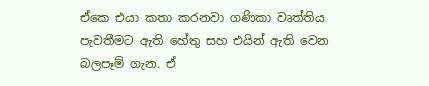ඒකෙ එයා කතා කරනවා ගණිකා වෘත්තිය පැවතීමට ඇති හේතු සහ එයින් ඇති වෙන බලපෑම් ගැන. ඒ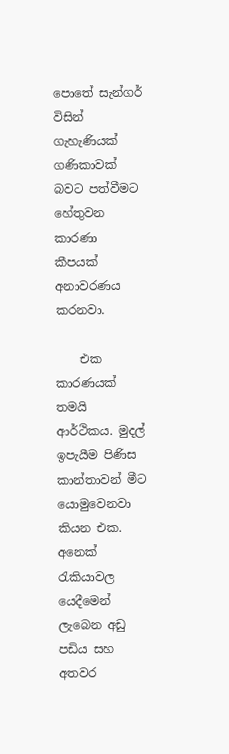පොතේ සැන්ගර් විසින් ගැහැණියක් ගණිකාවක් බවට පත්වීමට හේතුවන කාරණා කීපයක් අනාවරණය කරනවා.

    එක කාරණයක් තමයි ආර්ථිකය. මුදල් ඉපැයීම පිණිස කාන්තාවන් මීට යොමුවෙනවා කියන එක. අනෙක් රැකියාවල යෙදීමෙන් ලැබෙන අඩු පඩිය සහ අතවර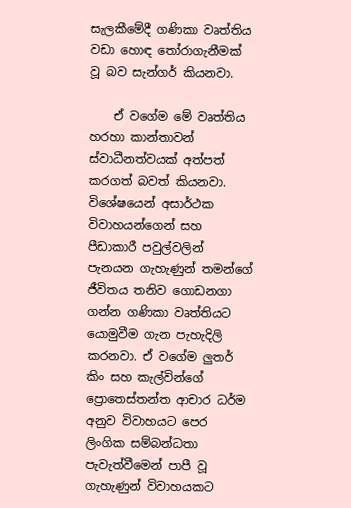සැලකීමේදී ගණිකා වෘත්තිය වඩා හොඳ තෝරාගැනීමක් වූ බව සැන්ගර් කියනවා.

    ඒ වගේම මේ වෘත්තිය හරහා කාන්තාවන් ස්වාධීනත්වයක් අත්පත් කරගත් බවත් කියනවා. විශේෂයෙන් අසාර්ථක විවාහයන්ගෙන් සහ පීඩාකාරී පවුල්වලින් පැනයන ගැහැණුන් තමන්ගේ ජීවිතය තනිව ගොඩනගා ගන්න ගණිකා වෘත්තියට යොමුවීම ගැන පැහැදිලි කරනවා. ඒ වගේම ලුතර් කිං සහ කැල්වින්ගේ ප්‍රොතෙස්තන්ත ආචාර ධර්ම අනුව විවාහයට පෙර ලිංගික සම්බන්ධතා පැවැත්වීමෙන් පාපී වූ ගැහැණුන් විවාහයකට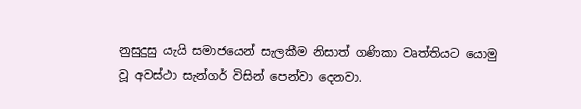නුසුදුසු යැයි සමාජයෙන් සැලකීම නිසාත් ගණිකා වෘත්තියට යොමු වූ අවස්ථා සැන්ගර් විසින් පෙන්වා දෙනවා.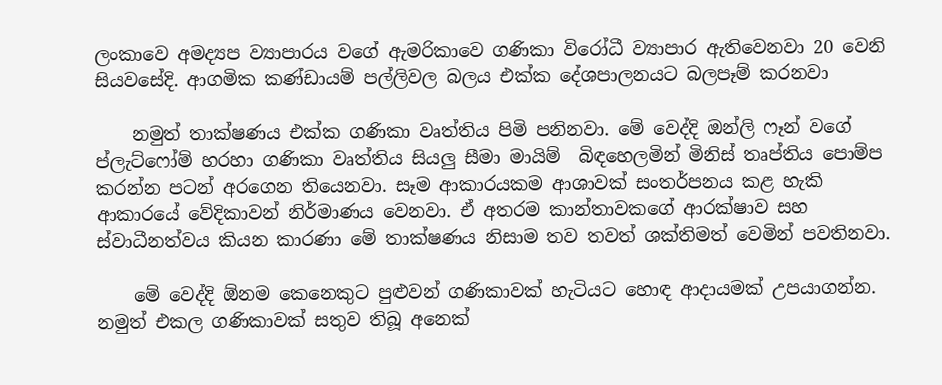ලංකාවෙ අමද්‍යප ව්‍යාපාරය වගේ ඇමරිකාවෙ ගණිකා විරෝධී ව්‍යාපාර ඇතිවෙනවා 20 වෙනි සියවසේදි. ආගමික කණ්ඩායම් පල්ලිවල බලය එක්ක දේශපාලනයට බලපෑම් කරනවා

    නමුත් තාක්ෂණය එක්ක ගණිකා වෘත්තිය පිමි පනිනවා. මේ වෙද්දි ඔන්ලි ෆෑන් වගේ ප්ලැට්ෆෝම් හරහා ගණිකා වෘත්තිය සියලු සීමා මායිම්  බිඳහෙලමින් මිනිස් තෘප්තිය පොම්ප කරන්න පටන් අරගෙන තියෙනවා. සෑම ආකාරයකම ආශාවක් සංතර්පනය කළ හැකි ආකාරයේ ‍වේදිකාවන් නිර්මාණය වෙනවා. ඒ අතරම කාන්තාවකගේ ආරක්ෂාව සහ ස්වාධීනත්වය කියන කාරණා මේ තාක්ෂණය නිසාම තව තවත් ශක්තිමත් වෙමින් පවතිනවා.

    මේ වෙද්දි ඕනම කෙනෙකුට පුළුවන් ගණිකාවක් හැටියට හොඳ ආදායමක් උපයාගන්න. නමුත් එකල ගණිකාවක් සතුව තිබූ අනෙක්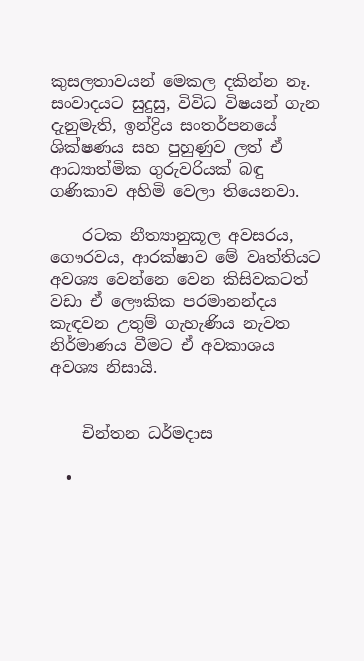කුසලතාවයන් මෙකල දකින්න නෑ. සංවාදයට සුදුසු, විවිධ විෂයන් ගැන දැනුමැති, ඉන්ද්‍රිය සංතර්පනයේ ශික්ෂණය සහ පුහුණුව ලත් ඒ ආධ්‍යාත්මික ගුරුවරියක් බඳු ගණිකාව අහිමි වෙලා තියෙනවා.

    රටක නීත්‍යානුකූල අවසරය, ගෞරවය, ආරක්ෂාව මේ වෘත්තියට අවශ්‍ය වෙන්නෙ වෙන කිසිවකටත් වඩා ඒ ලෞකික පරමානන්දය කැඳවන උතුම් ගැහැණිය නැවත නිර්මාණය වීමට ඒ අවකාශය අවශ්‍ය නිසායි.


    චින්තන ධර්මදාස

  •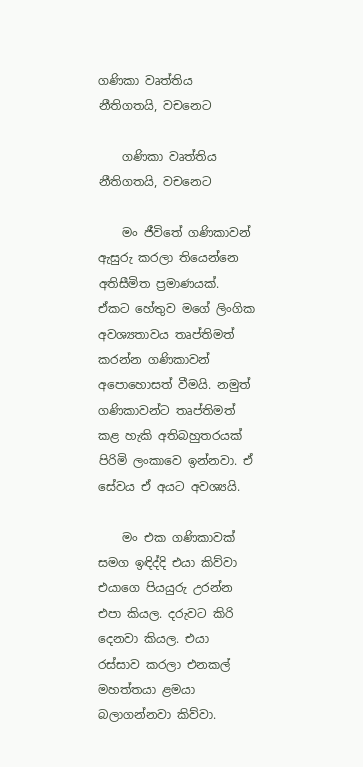ගණිකා වෘත්තිය නීතිගතයි, වචනෙට

    ගණිකා වෘත්තිය නීතිගතයි, වචනෙට

    මං ජීවිතේ ගණිකාවන් ඇසුරු කරලා තියෙන්නෙ අතිසීමිත ප්‍රමාණයක්. ඒකට හේතුව මගේ ලිංගික අවශ්‍යතාවය තෘප්තිමත් කරන්න ගණිකාවන් අපොහොසත් වීමයි. නමුත් ගණිකාවන්ට තෘප්තිමත් කළ හැකි අතිබහුතරයක් පිරිමි ලංකාවෙ ඉන්නවා. ඒ සේවය ඒ අයට අවශ්‍යයි.

    මං එක ගණිකාවක් සමග ඉඳිද්දි එයා කිව්වා එයාගෙ පියයුරු උරන්න එපා කියල. දරුවට කිරි දෙනවා කියල. එයා රස්සාව කරලා ‍එනකල් මහත්තයා ළමයා බලාගන්නවා කිව්වා.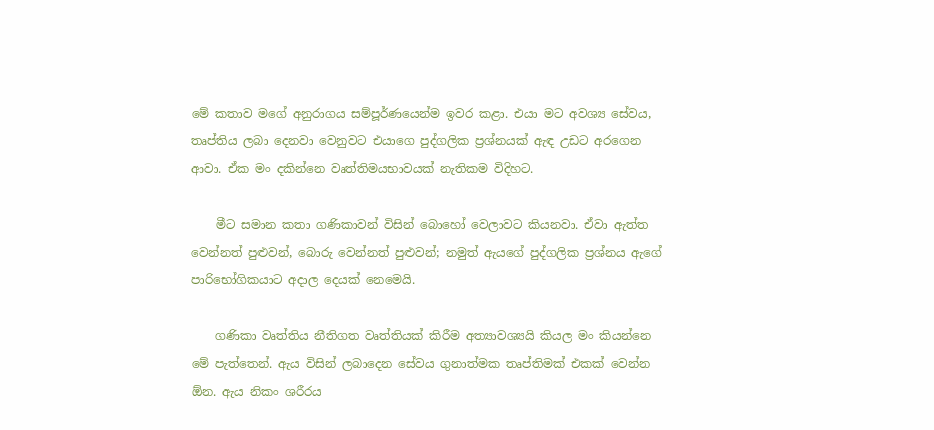මේ කතාව ම‍ගේ අනුරාගය සම්පූර්ණයෙන්ම ඉවර කළා. එයා මට අවශ්‍ය සේවය, තෘප්තිය ලබා දෙනවා වෙනුවට එයාගෙ පුද්ගලික ප්‍රශ්නයක් ඇඳ උඩ‍ට අරගෙන ආවා. ඒක මං දකින්නෙ වෘත්තිමයභාවයක් නැතිකම විදිහට.

    මීට සමාන කතා ගණිකාවන් විසින් බොහෝ වෙලාවට කියනවා. ඒවා ඇත්ත වෙන්නත් පුළුවන්, බොරු වෙන්නත් පුළුවන්; නමුත් ඇයගේ පුද්ගලික ප්‍රශ්නය ඇගේ පාරිභෝගිකයාට අදාල දෙයක් නෙමෙයි.

    ගණිකා වෘත්තිය නීතිගත වෘත්තියක් කිරීම අත්‍යාවශ්‍යයි කියල මං කියන්නෙ මේ පැත්තෙන්. ඇය විසින් ලබාදෙන සේවය ගුනාත්මක තෘප්තිමක් එකක් වෙන්න ඕන. ඇය නිකං ශරීරය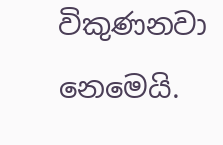විකුණනවා නෙමෙයි.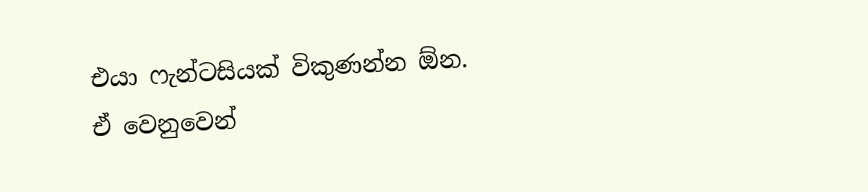එයා ෆැන්ටසියක් විකුණන්න ඕන. ඒ වෙනුවෙන්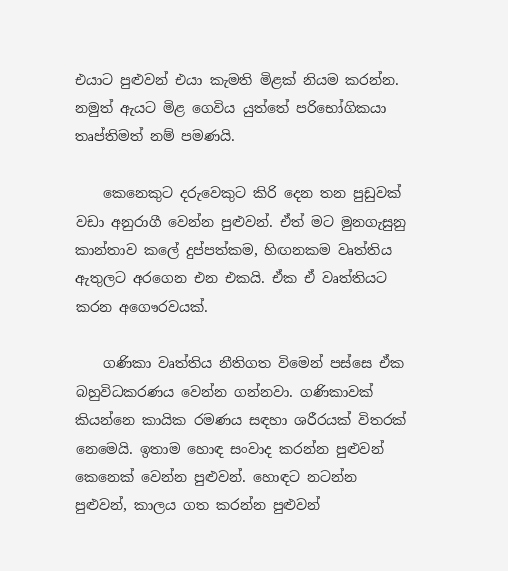එයාට පුළුවන් එයා කැමති මිළක් නියම කරන්න. නමුත් ඇයට මිළ ගෙවිය යුත්තේ පරිභෝගිකයා තෘප්තිමත් නම් පමණයි.

    කෙනෙකුට දරුවෙකුට කිරි දෙන තන පුඩුවක් වඩා අනුරාගී වෙන්න පුළුවන්. ඒත් මට මුනගැසුනු කාන්තාව කලේ දුප්පත්කම, හිඟනකම වෘත්තිය ඇතුලට අරගෙන එන එකයි. ඒක ඒ වෘත්තියට කරන අගෞරවයක්.

    ගණිකා වෘත්තිය නීතිගත විමෙන් පස්සෙ ඒක බහුවිධකරණය වෙන්න ගන්නවා. ගණිකාවක් කියන්නෙ කායික රමණය සඳහා ශරීරයක් විතරක් නෙමෙයි. ඉතාම හොඳ සංවාද කරන්න පුළුවන් කෙනෙක් වෙන්න පුළුවන්. හොඳට නටන්න පුළුවන්, කාලය ගත කරන්න පුළුවන්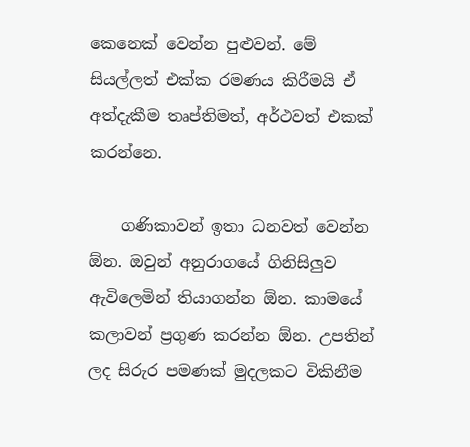කෙනෙක් වෙන්න පුළුවන්. මේ සියල්ලත් එක්ක රමණය කිරීමයි ඒ අත්දැකීම තෘප්තිමත්, අර්ථවත් එකක් කරන්නෙ.

    ගණිකාවන් ඉතා ධනවත් වෙන්න ඕන. ඔවුන් අනුරාගයේ ගිනිසිලුව ඇවිලෙමින් තියාගන්න ඕන. කාමයේ කලාවන් ප්‍රගුණ කරන්න ඕන. උපතින් ලද සිරුර පමණක් මුදලකට විකිනීම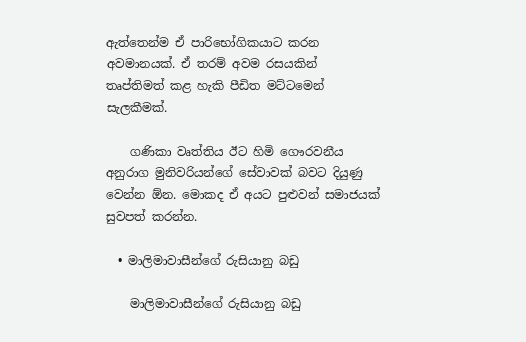ඇත්තෙන්ම ඒ පාරිභෝගිකයාට කරන අවමානයක්. ඒ තරම් අවම රසයකින් තෘප්තිමත් කළ හැකි පීඩිත මට්ටමෙන් සැලකීමක්.

    ගණිකා වෘත්තිය ඊට හිමි ගෞරවනීය අනුරාග මුනිවරියන්ගේ සේවාවක් බවට දියුණු වෙන්න ඕන. මොකද ඒ අයට පුළුවන් සමාජයක් සුවපත් කරන්න.

  • මාලිමාවාසීන්ගේ රුසියානු බඩු

    මාලිමාවාසීන්ගේ රුසියානු බඩු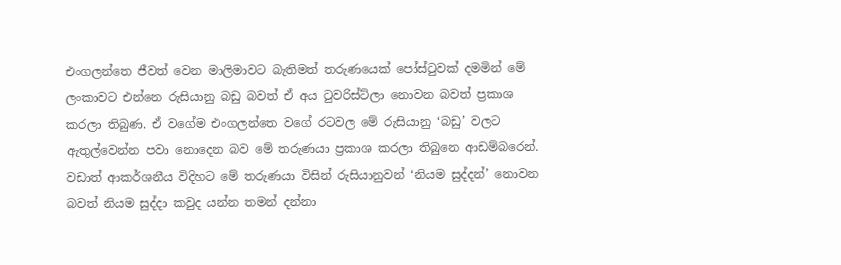එංගලන්තෙ ජීවත් වෙන මාලිමාවට බැතිමත් තරුණයෙක් පෝස්ටුවක් දමමින් මේ ලංකාවට එන්නෙ රුසියානු බඩු බවත් ඒ අය ටුවරිස්ට්ලා නොවන බවත් ප්‍රකාශ කරලා තිබුණ. ඒ වගේම එංගලන්තෙ වගේ රටවල මේ රුසියානු ‘බඩු’ වලට ඇතුල්වෙන්න පවා නොදෙන බව මේ තරුණයා ප්‍රකාශ කරලා තිබුනෙ ආඩම්බරෙන්. වඩාත් ආකර්ශනීය විදිහට මේ තරුණයා විසින් රුසියානුවන් ‘නියම සුද්දන්’ නොවන බවත් නියම සුද්දා කවුද යන්න තමන් දන්නා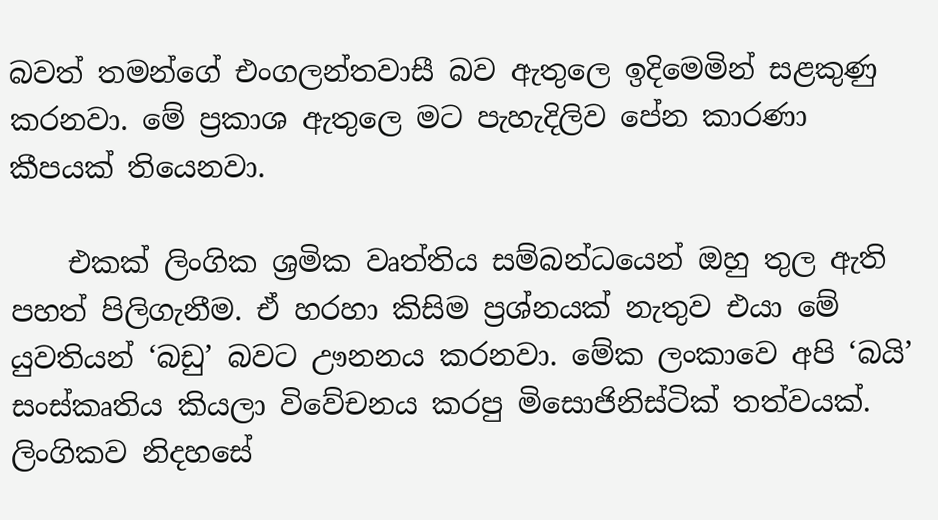බවත් තමන්ගේ එංගලන්තවාසී බව ඇතුලෙ ඉදිමෙමින් සළකුණු කරනවා. මේ ප්‍රකාශ ඇතුලෙ මට පැහැදිලිව පේන කාරණා කීපයක් තියෙනවා.

    එකක් ලිංගික ශ්‍රමික වෘත්තිය සම්බන්ධයෙන් ඔහු තුල ඇති පහත් පිලිගැනීම. ඒ හරහා කිසිම ප්‍රශ්නයක් නැතුව එයා මේ යුවතියන් ‘බඩු’ බවට ඌනනය කරනවා. මේක ලංකාවෙ අපි ‘බයි’ සංස්කෘතිය කියලා විවේචනය කරපු මිසොජිනිස්ටික් තත්වයක්. ලිංගිකව නිදහසේ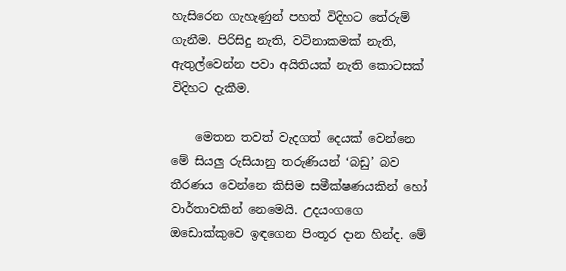හැසිරෙන ගැහැණුන් පහත් විදිහට තේරුම් ගැනීම. පිරිසිදු නැති, වටිනාකමක් නැති, ඇතුල්වෙන්න පවා අයිතියක් නැති කොටසක් විදිහට දැකීම.

    මෙතන තවත් වැදගත් දෙයක් වෙන්නෙ මේ සියලු රුසියානු තරුණියන් ‘බඩු’ බව තීරණය වෙන්නෙ කිසිම සමීක්ෂණයකින් හෝ වාර්තාවකින් නෙමෙයි. උදයංගගෙ ඔඩොක්කුවෙ ඉඳගෙන පිංතූර දාන හින්ද. මේ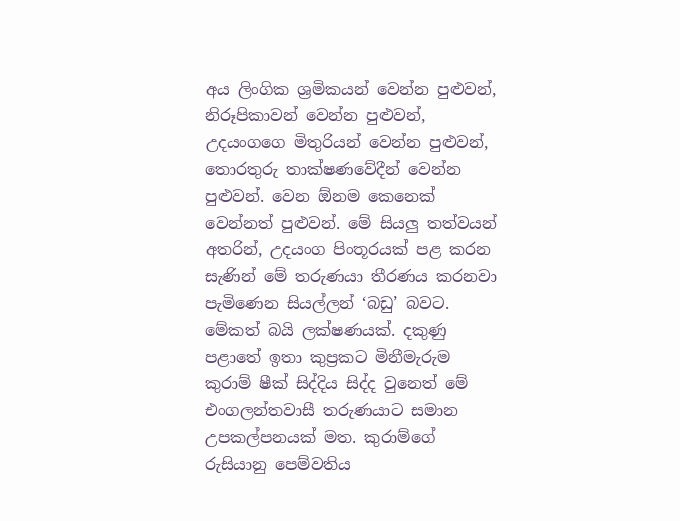අය ලිංගික ශ්‍රමිකයන් වෙන්න පුළුවන්, නිරූපිකාවන් වෙන්න පුළුවන්, උදයංගගෙ මිතුරියන් වෙන්න පුළුවන්, තොරතුරු තාක්ෂණවේදීන් වෙන්න පුළුවන්. වෙන ඕනම කෙනෙක් වෙන්නත් පුළුවන්. මේ සියලු තත්වයන් අතරින්, උදයංග පිංතූරයක් පළ කරන සැණින් මේ තරුණයා තීරණය කරනවා පැමිණෙන සියල්ලන් ‘බඩු’ බවට. මේකත් බයි ලක්ෂණයක්. දකුණු පළාතේ ඉතා කුප්‍රකට මිනීමැරුම කුරාම් ෂීක් සිද්දිය සිද්ද වුනෙත් මේ එංගලන්තවාසී තරුණයාට සමාන උපකල්පනයක් මත. කුරාම්ගේ රුසියානු පෙම්වතිය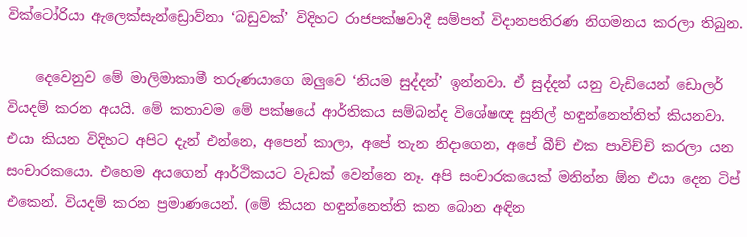වික්ටෝරියා ඇලෙක්සැන්ඩ්‍රොව්නා ‘බඩුවක්’ විදිහට රාජපක්ෂවාදී සම්පත් විදානපතිරණ නිගමනය කරලා තිබුන.

    දෙවෙනුව මේ මාලිමාකාමී තරුණයාගෙ ඔලුවෙ ‘නියම සුද්දන්’ ඉන්නවා. ඒ සුද්දන් යනු වැඩියෙන් ඩොලර් වියදම් කරන අයයි. මේ කතාවම මේ පක්ෂයේ ආර්තිකය සම්බන්ද විශේෂඥ සුනිල් හඳුන්නෙත්තිත් කියනවා. එයා කියන විදිහට අපිට දැන් එන්නෙ, අපෙන් කාලා, අපේ තැන නිදාගෙන, අපේ බීච් එක පාවිච්චි කරලා යන සංචාරකයො. එහෙම අයගෙන් ආර්ථිකයට වැඩක් වෙන්නෙ නෑ. අපි සංචාරකයෙක් මනින්න ඕන එයා දෙන ටිප් එකෙන්. වියදම් කරන ප්‍රමාණයෙන්. (මේ කියන හඳුන්නෙත්ති කන බොන අඳින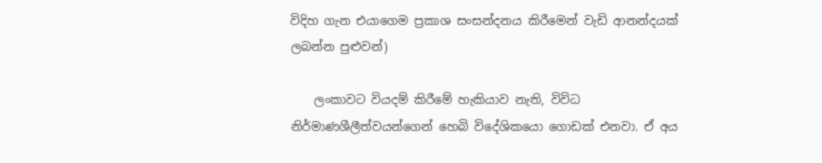විදිහ ගැන එයාගෙම ප්‍රකාශ සංසන්දනය කිරීමෙන් වැඩි ආනන්දයක් ලබන්න පුළුවන්)

    ලංකාවට වියදම් කිරීමේ හැකියාව නැති, විවිධ නිර්මාණශීලීත්වයන්ගෙන් හෙබි විදේශිකයො ගොඩක් එනවා. ඒ අය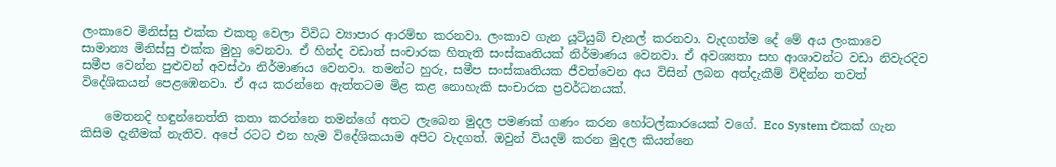ලංකාවෙ මිනිස්සු එක්ක එකතු වෙලා විවිධ ව්‍යාපාර ආරම්භ කරනවා. ලංකාව ගැන යූටියුබ් චැනල් කරනවා. වැදගත්ම දේ මේ අය ලංකාවෙ සාමාන්‍ය මිනිස්සු එක්ක මුහු වෙනවා. ඒ හින්ද වඩාත් සංචාරක හිතැති සංස්කෘතියක් නිර්මාණය වෙනවා. ඒ අවශ්‍යතා සහ ආශාවන්ට වඩා නිවැරදිව සමීප වෙන්න පුළුවන් අවස්ථා නිර්මාණය වෙනවා. තමන්‍ට හුරු, සමීප සංස්කෘතියක ජීවත්වෙන අය විසින් ලබන අත්දැකීම් විඳින්න තවත් විදේශිකයන් පෙළඹෙනවා. ඒ අය කරන්නෙ ඇත්තටම මිළ කළ නොහැකි සංචාරක ප්‍රවර්ධනයක්.

    මෙතනදි හඳුන්නෙත්ති කතා කරන්නෙ තමන්ගේ අතට ලැබෙන මුදල පමණක් ගණං කරන හෝටල්කාරයෙක් වගේ. Eco System එකක් ගැන කිසිම දැනීමක් නැතිව. අපේ රටට එන හැම විදේශිකයාම අපිට වැදගත්. ඔවුන් වියදම් කරන මුදල කියන්නෙ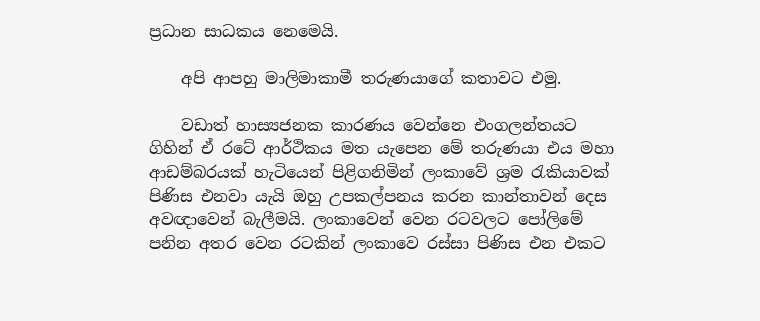ප්‍රධාන සාධකය නෙමෙයි.

    අපි ආපහු මාලිමාකාමී තරුණයාගේ කතාවට එමු.

    වඩාත් හාස්‍යජනක කාරණය වෙන්නෙ එංගලන්තයට ගිහින් ඒ රටේ ආර්ථිකය මත යැපෙන මේ තරුණයා එය මහා ආඩම්බරයක් හැටියෙන් පිළිගනිමින් ලංකාවේ ශ්‍රම රැකියාවක් පිණිස එනවා යැයි ඔහු උපකල්පනය කරන කාන්තාවන් දෙස අවඥාවෙන් බැලීමයි. ලංකාවෙන් වෙන රටවලට පෝලිමේ පනින අතර වෙන රටකින් ලංකාවෙ රස්සා පිණිස එන එකට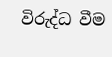විරුද්ධ වීම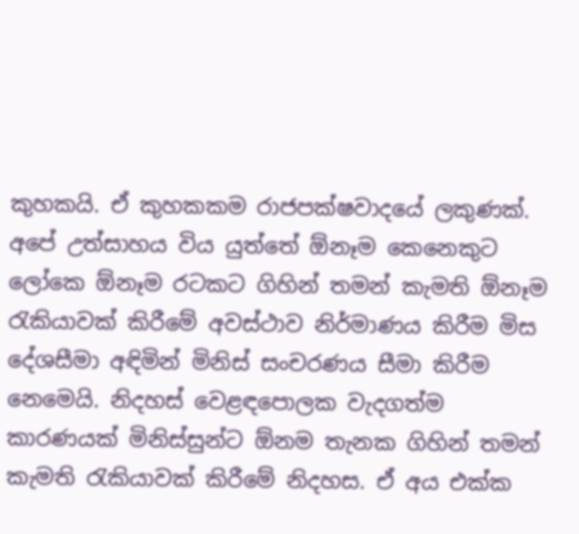කුහකයි. ඒ කුහකකම රාජපක්ෂවාදයේ ලකුණක්. අපේ උත්සාහය විය යුත්තේ ඕනෑම කෙනෙකුට ලෝකෙ ඕනෑම රටකට ගිහින් තමන් කැමති ඕනෑම රැකියාවක් කිරීමේ අවස්ථාව නිර්මාණය කිරීම මිස දේශසීමා අඳිමින් මිනිස් සංචරණය සීමා කිරීම නෙමෙයි. නිදහස් වෙළඳපොලක වැදගත්ම කාරණයක් මිනිස්සුන්ට ඕනම තැනක ගිහින් තමන් කැමති රැකියාවක් කිරීමේ නිදහස. ඒ අය එක්ක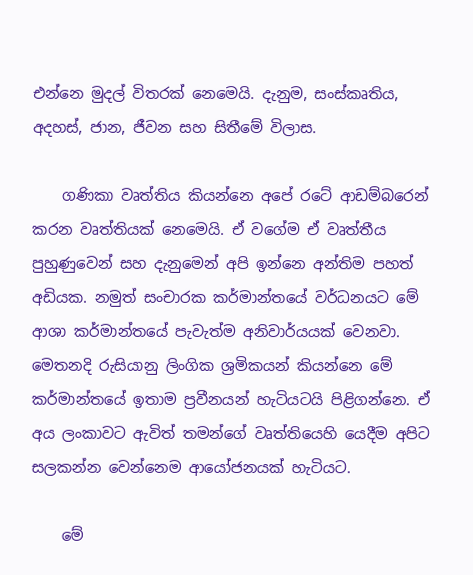එන්නෙ මුදල් විතරක් නෙමෙයි. දැනුම, සංස්කෘතිය, අදහස්, ජාන, ජීවන සහ සිතීමේ විලාස.

    ගණිකා වෘත්තිය කියන්නෙ අපේ රටේ ආඩම්බරෙන් කරන වෘත්තියක් නෙමෙයි. ඒ වගේම ඒ වෘත්තීය පුහුණුවෙන් සහ දැනුමෙන් අපි ඉන්නෙ අන්තිම පහත් අඩියක. නමුත් සංචාරක කර්මාන්තයේ වර්ධනයට මේ ආශා කර්මාන්තයේ පැවැත්ම අනිවාර්යයක් වෙනවා. මෙතනදි රුසියානු ලිංගික ශ්‍රමිකයන් කියන්නෙ මේ කර්මාන්තයේ ඉතාම ප්‍රවීනයන් හැටියටයි පිළිගන්නෙ. ඒ අය ලංකාවට ඇවිත් තමන්ගේ වෘත්තියෙහි යෙදීම අපිට සලකන්න වෙන්නෙම ආයෝජනයක් හැටියට.

    මේ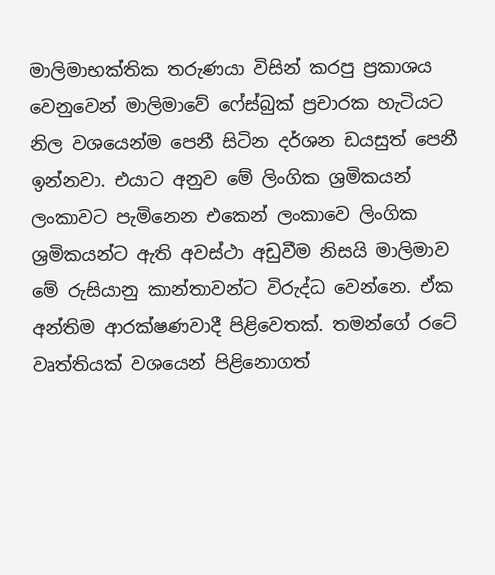මාලිමාභක්තික තරුණයා විසින් කරපු ප්‍රකාශය වෙනුවෙන් මාලිමාවේ ෆේස්බුක් ප්‍රචාරක හැටියට නිල වශයෙන්ම පෙනී සිටින දර්ශන ඩයසුත් පෙනී ඉන්නවා. එයාට අනුව මේ ලිංගික ශ්‍රමිකයන් ලංකාවට පැමිනෙන එකෙන් ලංකාවෙ ලිංගික ශ්‍රමිකයන්ට ඇති අවස්ථා අඩුවීම නිසයි මාලිමාව මේ රුසියානු කාන්තාවන්ට විරුද්ධ වෙන්නෙ. ඒක අන්තිම ආරක්ෂණවාදී පිළිවෙතක්. තමන්ගේ රටේ වෘත්තියක් වශයෙන් පිළිනොගත්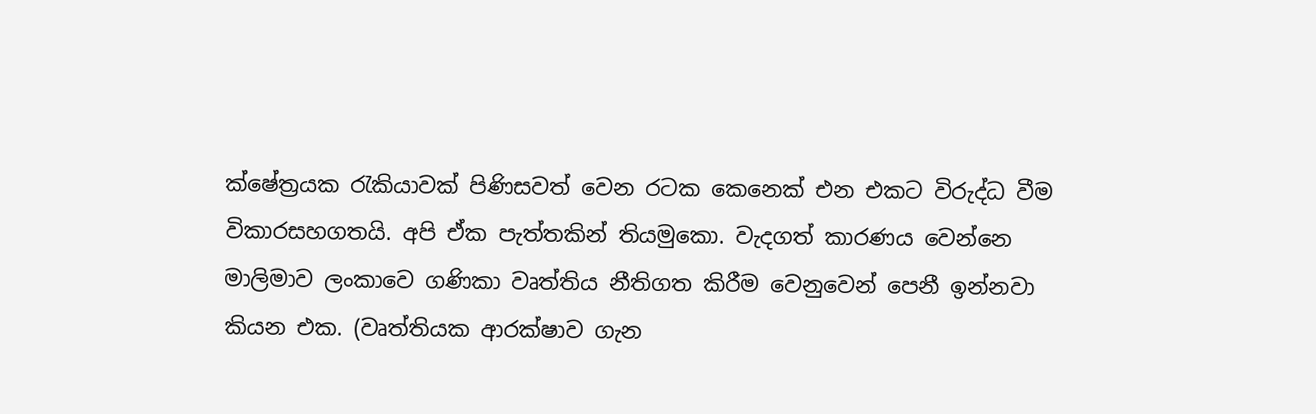ක්ෂේත්‍රයක රැකියාවක් පිණිසවත් වෙන රටක කෙනෙක් එන එකට විරුද්ධ වීම විකාරසහගතයි. අපි ඒක පැත්තකින් තියමුකො. වැදගත් කාරණය වෙන්නෙ මාලිමාව ලංකාවෙ ගණිකා වෘත්තිය නීතිගත කිරීම වෙනුවෙන් පෙනී ඉන්නවා කියන එක. (වෘත්තියක ආරක්ෂාව ගැන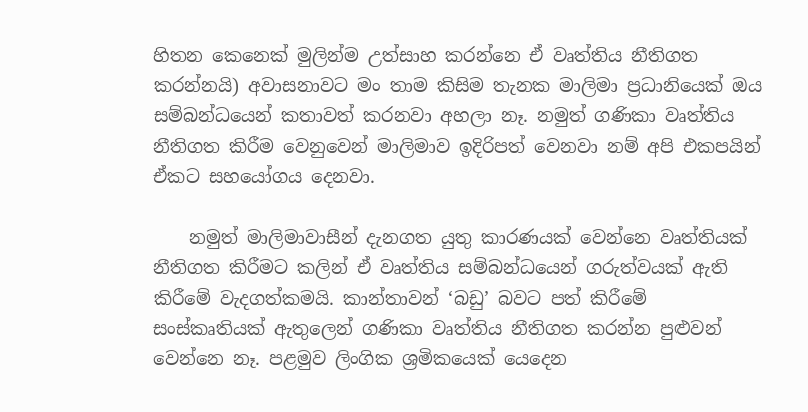හිතන කෙනෙක් මුලින්ම උත්සාහ කරන්නෙ ඒ වෘත්තිය නීතිගත කරන්නයි) අවාසනාවට මං තාම කිසිම තැනක මාලිමා ප්‍රධානියෙක් ඔය සම්බන්ධයෙන් කතාවත් කරනවා අහලා නෑ. නමුත් ගණිකා වෘත්තිය නීතිගත කිරීම වෙනුවෙන් මාලිමාව ඉදිරිපත් වෙනවා නම් අපි එකපයින් ඒකට සහයෝගය දෙනවා.

    නමුත් මාලිමාවාසීන් දැනගත යුතු කාරණයක් වෙන්නෙ වෘත්තියක් නීතිගත කිරීමට කලින් ඒ වෘත්තිය සම්බන්ධයෙන් ගරුත්වයක් ඇති කිරීමේ වැදගත්කමයි. කාන්තාවන් ‘බඩු’ බවට පත් කිරීමේ සංස්කෘතියක් ඇතුලෙන් ගණිකා වෘත්තිය නීතිගත කරන්න පුළුවන් වෙන්නෙ නෑ. පළමුව ලිංගික ශ්‍රමිකයෙක් යෙදෙන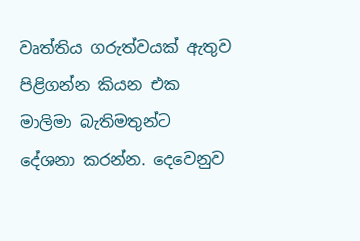වෘත්තිය ගරුත්වයක් ඇතුව පිළිගන්න කියන එක මාලිමා බැතිමතුන්ට දේශනා කරන්න. දෙවෙනුව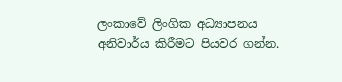ලංකාවේ ලිංගික අධ්‍යාපනය අනිවාර්ය කිරීමට පියවර ගන්න.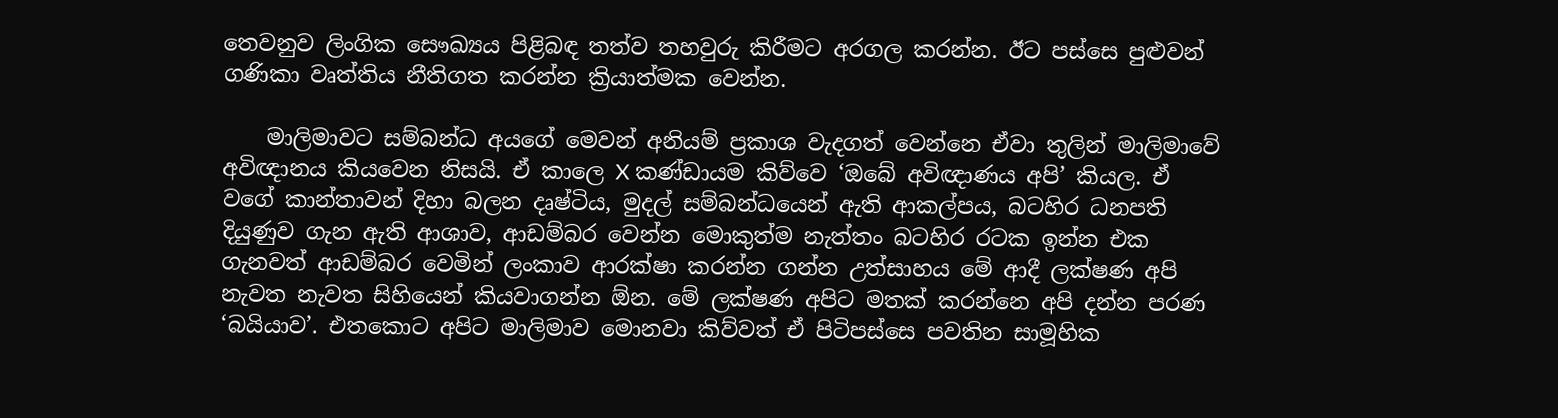තෙවනුව ලිංගික සෞඛ්‍යය පිළිබඳ තත්ව තහවුරු කිරීමට අරගල කරන්න. ඊට පස්සෙ පුළුවන් ගණිකා වෘත්තිය නීතිගත කරන්න ක්‍රියාත්මක වෙන්න.

    මාලිමාවට සම්බන්ධ අයගේ මෙවන් අනියම් ප්‍රකාශ වැදගත් වෙන්නෙ ඒවා තුලින් මාලිමාවේ අවිඥානය කියවෙන නිසයි. ඒ කාලෙ X කණ්ඩායම කිව්වෙ ‘ඔබේ අවිඥාණය අපි’ කියල. ඒ වගේ කාන්තාවන් දිහා බලන දෘෂ්ටිය, මුදල් සම්බන්ධයෙන් ඇති ආකල්පය, බටහිර ධනපති දියුණුව ගැන ඇති ආශාව, ආඩම්බර වෙන්න මොකුත්ම නැත්තං බටහිර රටක ඉන්න එක ගැනවත් ආඩම්බර වෙමින් ලංකාව ආරක්ෂා කරන්න ගන්න උත්සාහය මේ ආදී ලක්ෂණ අපි නැවත නැවත සිහියෙන් කියවාගන්න ඕන. මේ ලක්ෂණ අපිට මතක් කරන්නෙ අපි දන්න පරණ ‘බයියාව’. එතකොට අපිට මාලිමාව මොනවා කිව්වත් ඒ පිටිපස්සෙ පවතින සාමූහික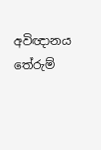අවිඥානය තේරුම්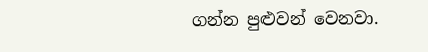ගන්න පුළුවන් වෙනවා.